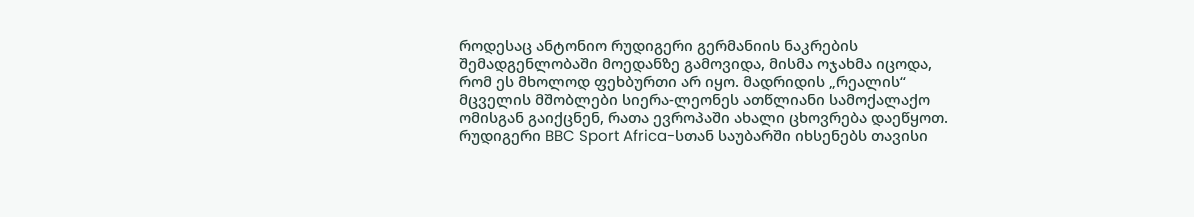როდესაც ანტონიო რუდიგერი გერმანიის ნაკრების შემადგენლობაში მოედანზე გამოვიდა, მისმა ოჯახმა იცოდა, რომ ეს მხოლოდ ფეხბურთი არ იყო. მადრიდის „რეალის“ მცველის მშობლები სიერა-ლეონეს ათწლიანი სამოქალაქო ომისგან გაიქცნენ, რათა ევროპაში ახალი ცხოვრება დაეწყოთ.
რუდიგერი BBC Sport Africa-სთან საუბარში იხსენებს თავისი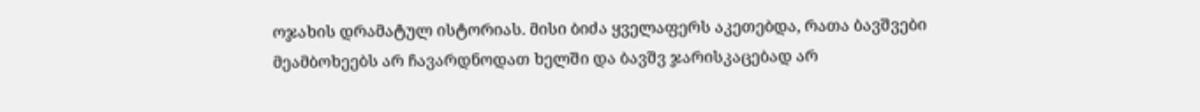ოჯახის დრამატულ ისტორიას. მისი ბიძა ყველაფერს აკეთებდა, რათა ბავშვები მეამბოხეებს არ ჩავარდნოდათ ხელში და ბავშვ ჯარისკაცებად არ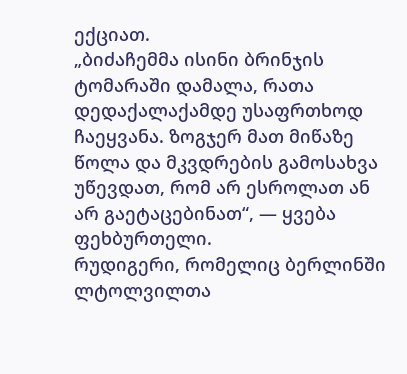ექციათ.
„ბიძაჩემმა ისინი ბრინჯის ტომარაში დამალა, რათა დედაქალაქამდე უსაფრთხოდ ჩაეყვანა. ზოგჯერ მათ მიწაზე წოლა და მკვდრების გამოსახვა უწევდათ, რომ არ ესროლათ ან არ გაეტაცებინათ“, — ყვება ფეხბურთელი.
რუდიგერი, რომელიც ბერლინში ლტოლვილთა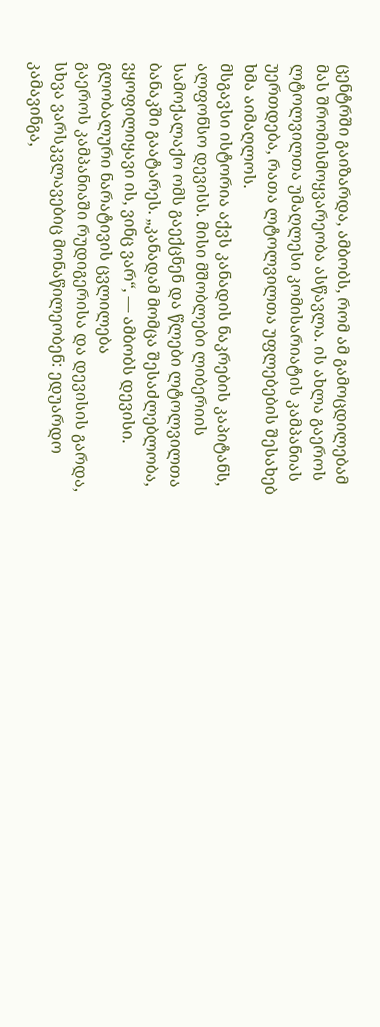ცენტრში გაიზარდა, ამბობს, რომ ამ გამოცდილებამ მას შრომისმოყვარეობა ასწავლა. ის ახლა გაეროს ლტოლვილთა უმაღლესი კომისარიატის კამპანიას უერთდება, რათა ლტოლვილთა უფლებების შესახებ ხმა აიმაღლოს.
მსგავსი ისტორია აქვს კანადის ნაკრების კაპიტანს, ალფონსო დევისს. მისი მშობლები ლიბერიის სამოქალაქო ომს გაექცნენ და წლები ლტოლვილთა ბანაკში გაატარეს. „კანადამ მომცა შესაძლებლობა, ვყოფილიყავი ის, ვინც ვარ“, — ამბობს დევისი.
გლობალური ნარატივის ცვლილება
გაეროს კამპანიაში რუდიგერისა და დევისის გარდა, სხვა ვარსკვლავებიც მონაწილეობენ: ედუარდო კამავინგა,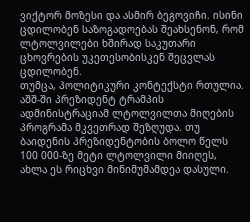ვიქტორ მოზესი და ასმირ ბეგოვიჩი. ისინი ცდილობენ საზოგადოებას შეახსენონ, რომ ლტოლვილები ხშირად საკუთარი ცხოვრების უკეთესობისკენ შეცვლას ცდილობენ.
თუმცა, პოლიტიკური კონტექსტი რთულია. აშშ-ში პრეზიდენტ ტრამპის ადმინისტრაციამ ლტოლვილთა მიღების პროგრამა მკვეთრად შეზღუდა. თუ ბაიდენის პრეზიდენტობის ბოლო წელს 100 000-ზე მეტი ლტოლვილი მიიღეს, ახლა ეს რიცხვი მინიმუმამდეა დასული.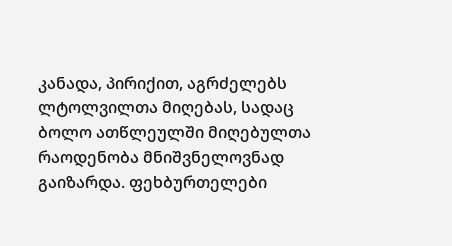კანადა, პირიქით, აგრძელებს ლტოლვილთა მიღებას, სადაც ბოლო ათწლეულში მიღებულთა რაოდენობა მნიშვნელოვნად გაიზარდა. ფეხბურთელები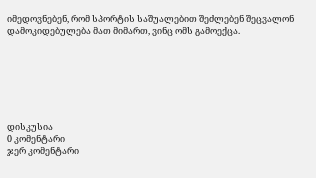იმედოვნებენ, რომ სპორტის საშუალებით შეძლებენ შეცვალონ დამოკიდებულება მათ მიმართ, ვინც ომს გამოექცა.







დისკუსია
0 კომენტარი
ჯერ კომენტარი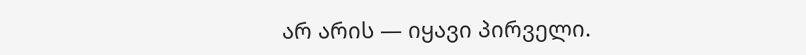არ არის — იყავი პირველი.